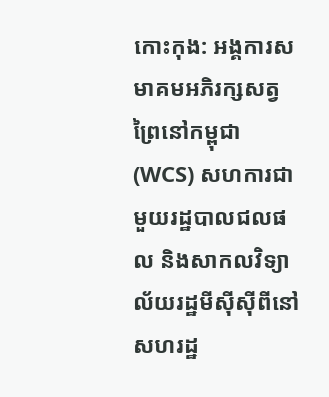កោះកុង: អង្គការសមាគមអភិរក្សសត្វព្រៃនៅកម្ពុជា (WCS) សហការជាមួយរដ្ឋបាលជលផល និងសាកលវិទ្យាល័យរដ្ឋមីស៊ីស៊ីពីនៅសហរដ្ឋ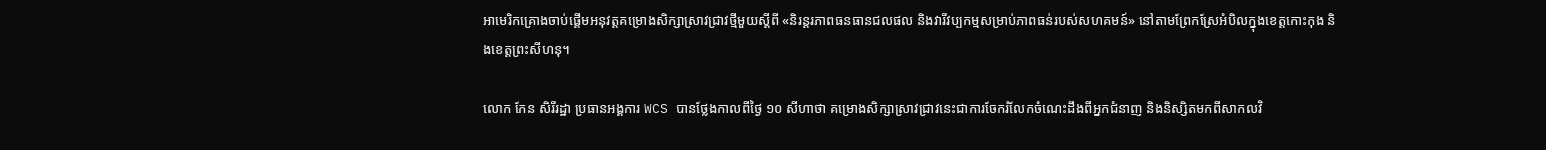អាមេរិកគ្រោងចាប់ផ្តើមអនុវត្តគម្រោងសិក្សាស្រាវជ្រាវថ្មីមួយស្តីពី «និរន្តរភាពធនធានជលផល និងវារីវប្បកម្មសម្រាប់ភាពធន់របស់សហគមន៍» នៅតាមព្រែកស្រែអំបិលក្នុងខេត្តកោះកុង និងខេត្តព្រះសីហនុ។

លោក កែន សិរីរដ្ឋា ប្រធានអង្គការ WCS បានថ្លែងកាលពីថ្ងៃ ១០ សីហាថា គម្រោងសិក្សាស្រាវជ្រាវនេះជាការចែករំលែកចំណេះដឹងពីអ្នកជំនាញ និងនិស្សិតមកពីសាកលវិ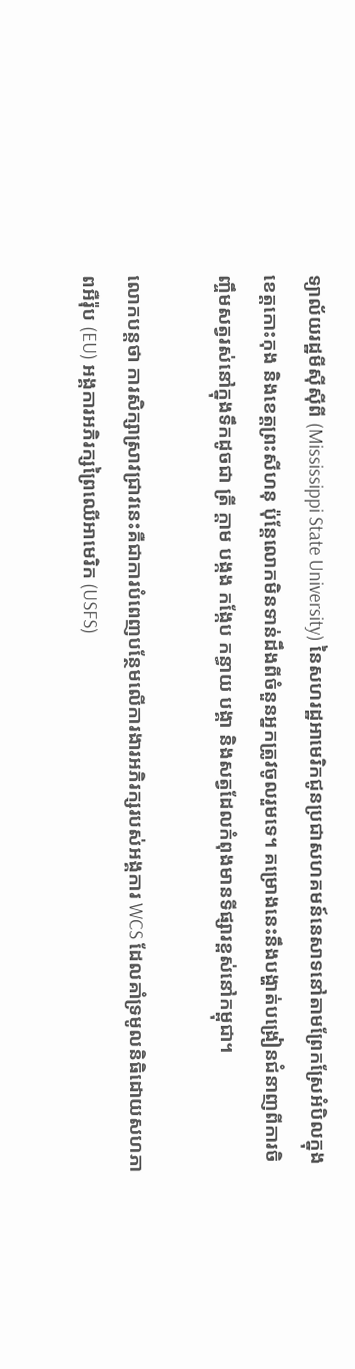ទ្យាល័យរដ្ឋមីស៊ីស៊ីពី (Mississippi State University) នៃសហរដ្ឋអាមេរិកជូនប្រជាសហគមន៍នេសាទនៅតាមព្រែកស្រែអំបិលក្នុងខេត្តកោះកុង និងខេត្តព្រះសីហនុ ប៉ុន្ដែលោកមិនទាន់ដឹងពីចំនួនអ្នកត្រូវចូលរួមទេ។ គម្រោងនេះនឹងបង្ហាត់បង្រៀនជំនាញពីការចិញ្ចឹមសត្វរស់នៅក្នុងទឹកដូចជា ត្រី ក្ដាម បង្កង កង្កែប កន្ធាយ បង្គា និងសត្វដែលកំពុងមានទីផ្សារខ្ពស់នៅកម្ពុជា។

លោកបន្តថា ការសិក្សាស្រាវជ្រាវនេះគឺជាការបំពេញបន្ថែមលើការងារអភិរក្សរបស់អង្គការ WCS ដែលគាំទ្រមូលនិធិដោយសហភាពអឺរ៉ុប (EU) អង្គការអភិរក្សព្រៃឈើអាមេរិក (USFS)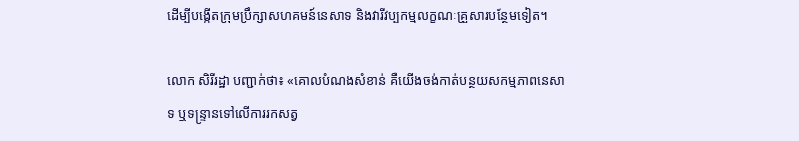ដើម្បីបង្កើតក្រុមប្រឹក្សាសហគមន៍នេសាទ និងវារីវប្បកម្មលក្ខណៈគ្រួសារបន្ថែមទៀត។

លោក សិរីរដ្ឋា បញ្ជាក់ថា៖ «គោលបំណងសំខាន់ គឺយើងចង់កាត់បន្ថយសកម្មភាពនេសាទ ឬទន្ទ្រានទៅលើការរកសត្វ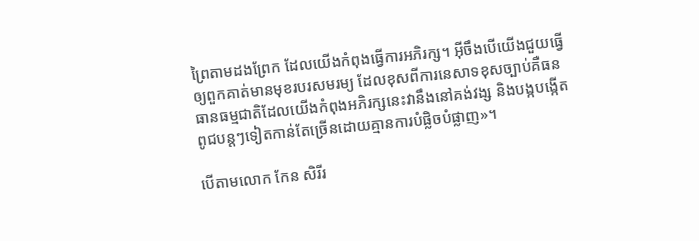ព្រៃតាមដងព្រែក ដែលយើងកំពុងធ្វើការអភិរក្ស។ អ៊ីចឹងបើយើងជួយធ្វើឲ្យពួកគាត់មានមុខរបរសមរម្យ ដែលខុសពីការនេសាទខុសច្បាប់គឺធនធានធម្មជាតិដែលយើងកំពុងអភិរក្សនេះវានឹងនៅគង់វង្ស និងបង្កបង្កើតពូជបន្តៗទៀតកាន់តែច្រើនដោយគ្មានការបំផ្លិចបំផ្លាញ»។

បើតាមលោក កែន សិរីរ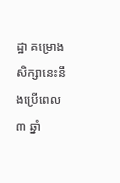ដ្ឋា គម្រោងសិក្សានេះនឹងប្រើពេល ៣ ឆ្នាំ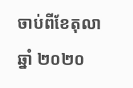ចាប់ពីខែតុលា ឆ្នាំ ២០២០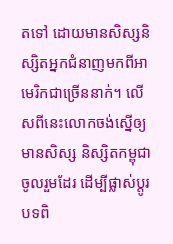តទៅ ដោយមានសិស្សនិស្សិតអ្នកជំនាញមកពីអាមេរិកជាច្រើននាក់។ លើសពីនេះលោកចង់ស្នើឲ្យមានសិស្ស និស្សិតកម្ពុជាចូលរួមដែរ ដើម្បីផ្លាស់ប្ដូរបទពិ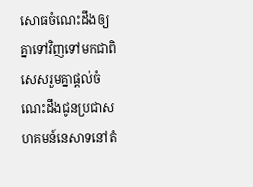សោធចំណេះដឹងឲ្យគ្នាទៅវិញទៅមកជាពិសេសរួមគ្នាផ្ដល់ចំណេះដឹងជូនប្រជាសហគមន៍នេសាទនៅតំ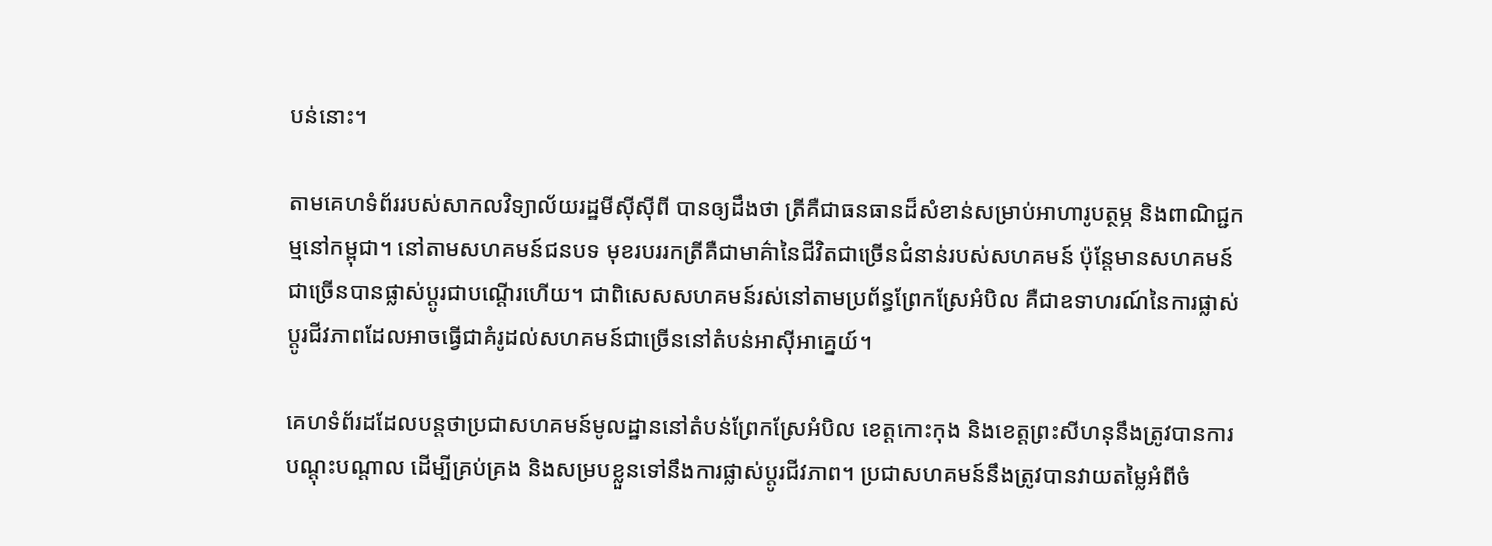បន់នោះ។

តាមគេហទំព័ររបស់សាកលវិទ្យាល័យរដ្ឋមីស៊ីស៊ីពី បានឲ្យដឹងថា ត្រីគឺជាធនធានដ៏សំខាន់សម្រាប់អាហារូបត្ថម្ភ និងពាណិជ្ជកម្មនៅកម្ពុជា។ នៅតាមសហគមន៍ជនបទ មុខរបររកត្រីគឺជាមាគ៌ានៃជីវិតជាច្រើនជំនាន់របស់សហគមន៍ ប៉ុន្តែមានសហគមន៍ជាច្រើនបានផ្លាស់ប្តូរជាបណ្ដើរហើយ។ ជាពិសេសសហគមន៍រស់នៅតាមប្រព័ន្ធព្រែកស្រែអំបិល គឺជាឧទាហរណ៍នៃការផ្លាស់ប្តូរជីវភាពដែលអាចធ្វើជាគំរូដល់សហគមន៍ជាច្រើននៅតំបន់អាស៊ីអាគ្នេយ៍។

គេហទំព័រដដែលបន្តថាប្រជាសហគមន៍មូលដ្ឋាននៅតំបន់ព្រែកស្រែអំបិល ខេត្តកោះកុង និងខេត្តព្រះសីហនុនឹងត្រូវបានការបណ្តុះបណ្តាល ដើម្បីគ្រប់គ្រង និងសម្របខ្លួនទៅនឹងការផ្លាស់ប្តូរជីវភាព។ ប្រជាសហគមន៍នឹងត្រូវបានវាយតម្លៃអំពីចំ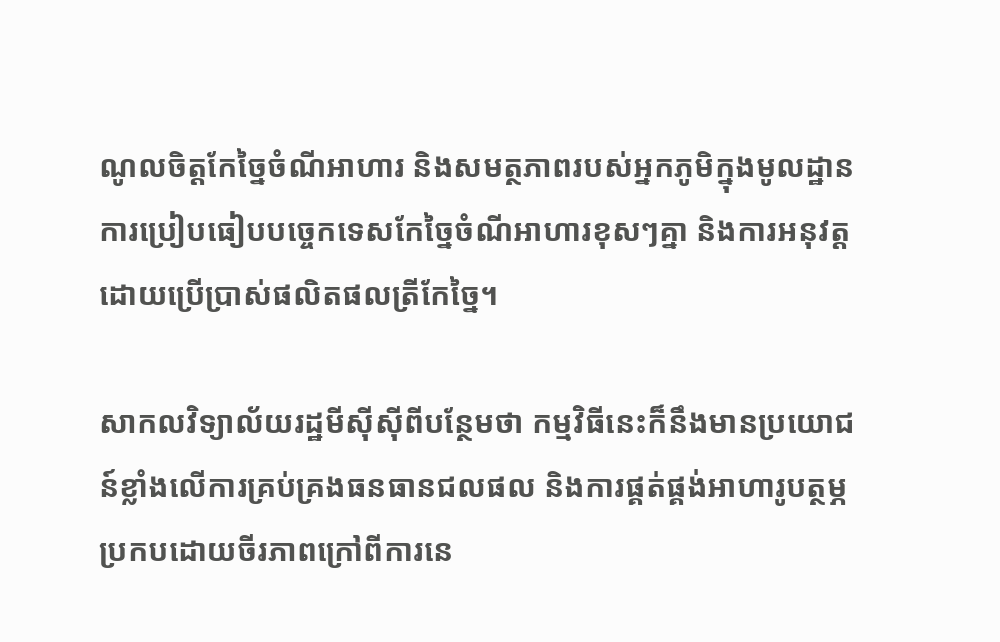ណូលចិត្តកែច្នៃចំណីអាហារ និងសមត្ថភាពរបស់អ្នកភូមិក្នុងមូលដ្ឋាន ការប្រៀបធៀបបច្ចេកទេសកែច្នៃចំណីអាហារខុសៗគ្នា និងការអនុវត្តដោយប្រើប្រាស់ផលិតផលត្រីកែច្នៃ។

សាកលវិទ្យាល័យរដ្ឋមីស៊ីស៊ីពីបន្ថែមថា កម្មវិធីនេះក៏នឹងមានប្រយោជន៍ខ្លាំងលើការគ្រប់គ្រងធនធានជលផល និងការផ្គត់ផ្គង់អាហារូបត្ថម្ភប្រកបដោយចីរភាពក្រៅពីការនេ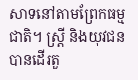សាទនៅតាមព្រែកធម្មជាតិ។ ស្ត្រី និងយុវជនបានដើរតួ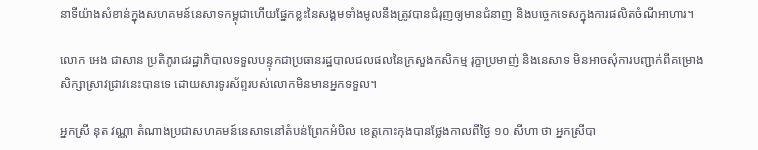នាទីយ៉ាងសំខាន់ក្នុងសហគមន៍នេសាទកម្ពុជាហើយផ្នែកខ្លះនៃសង្គមទាំងមូលនឹងត្រូវបានជំរុញឲ្យមានជំនាញ និងបច្ចេកទេសក្នុងការផលិតចំណីអាហារ។

លោក អេង ជាសាន ប្រតិភូរាជរដ្ឋាភិបាលទទួលបន្ទុកជាប្រធានរដ្ឋបាលជលផលនៃក្រសួងកសិកម្ម រុក្ខាប្រមាញ់ និងនេសាទ មិនអាចសុំការបញ្ជាក់ពីគម្រោងសិក្សាស្រាវជ្រាវនេះបានទេ ដោយសារទូរស័ព្ទរបស់លោកមិនមានអ្នកទទួល។

អ្នកស្រី នុត វណ្ណា តំណាងប្រជាសហគមន៍នេសាទនៅតំបន់ព្រែកអំបិល ខេត្តកោះកុងបានថ្លែងកាលពីថ្ងៃ ១០ សីហា ថា អ្នកស្រីបា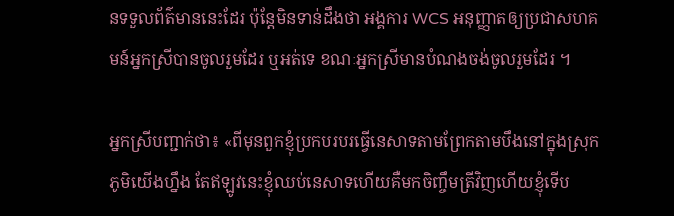នទទួលព័ត៌មាននេះដែរ ប៉ុន្ដែមិនទាន់ដឹងថា អង្គការ WCS អនុញ្ញាតឲ្យប្រជាសហគមន៍អ្នកស្រីបានចូលរួមដែរ ឬអត់ទេ ខណៈអ្នកស្រីមានបំណងចង់ចូលរួមដែរ ។

អ្នកស្រីបញ្ជាក់ថា៖ «ពីមុនពួកខ្ញុំប្រកបរបរធ្វើនេសាទតាមព្រែកតាមបឹងនៅក្នុងស្រុកភូមិយើងហ្នឹង តែឥឡូវនេះខ្ញុំឈប់នេសាទហើយគឺមកចិញ្ចឹមត្រីវិញហើយខ្ញុំទើប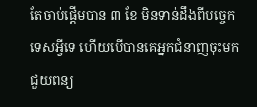តែចាប់ផ្ដើមបាន ៣ ខែ មិនទាន់ដឹងពីបច្ចេកទេសអ្វីទេ ហើយបើបានគេអ្នកជំនាញចុះមកជួយពន្យ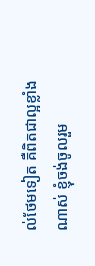ល់ថែមទៀត គឺពិតជាល្អខ្លាំងណាស់ ខ្ញុំចង់ចូលរួម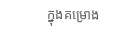ក្នុងគម្រោង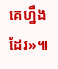គេហ្នឹងដែរ»៕